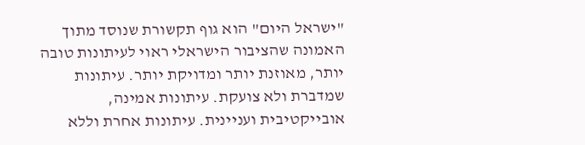"ישראל היום" הוא גוף תקשורת שנוסד מתוך האמונה שהציבור הישראלי ראוי לעיתונות טובה יותר, מאוזנת יותר ומדויקת יותר. עיתונות שמדברת ולא צועקת. עיתונות אמינה, אובייקטיבית ועניינית. עיתונות אחרת וללא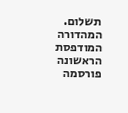תשלום. המהדורה המודפסת הראשונה פורסמה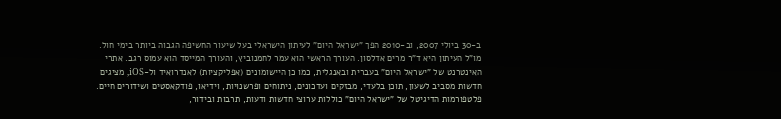ב-30 ביולי 2007, וב-2010 הפך "ישראל היום" לעיתון הישראלי בעל שיעור החשיפה הגבוה ביותר בימי חול. מו"ל העיתון היא ד"ר מרים אדלסון. העורך הראשי הוא עמר לחמנוביץ, והעורך המייסד הוא עמוס רגב. אתרי האינטרנט של "ישראל היום" בעברית ובאנגלית, כמו כן היישומונים (אפליקציות) לאנדרואיד ול-iOS, מציגים חדשות מסביב לשעון, תוכן בלעדי, מבזקים ועדכונים, ניתוחים ופרשנויות, וידיאו, פודקאסטים ושידורים חיים. פלטפורמות הדיגיטל של "ישראל היום" כוללות ערוצי חדשות ודעות, תרבות ובידור,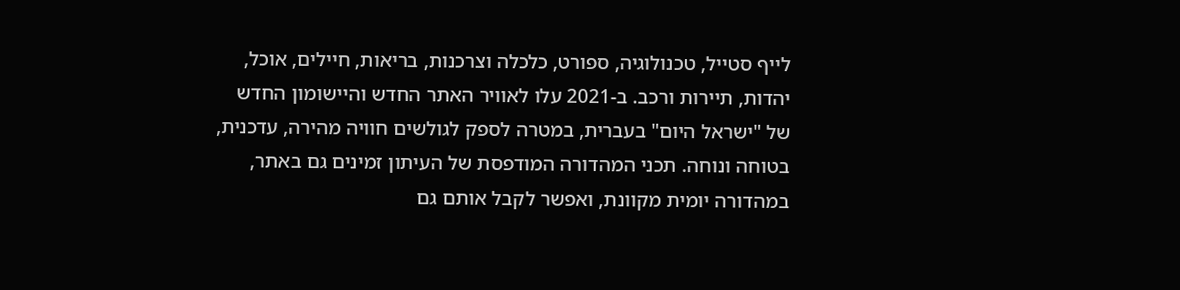לייף סטייל, טכנולוגיה, ספורט, כלכלה וצרכנות, בריאות, חיילים, אוכל, יהדות, תיירות ורכב. ב-2021 עלו לאוויר האתר החדש והיישומון החדש של "ישראל היום" בעברית, במטרה לספק לגולשים חוויה מהירה, עדכנית, בטוחה ונוחה. תכני המהדורה המודפסת של העיתון זמינים גם באתר, במהדורה יומית מקוונת, ואפשר לקבל אותם גם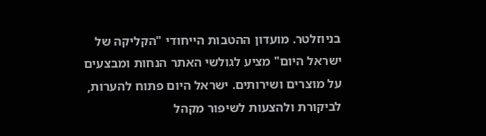בניוזלטר. מועדון ההטבות הייחודי "הקליקה של ישראל היום" מציע לגולשי האתר הנחות ומבצעים על מוצרים ושירותים. ישראל היום פתוח להערות, לביקורת ולהצעות לשיפור מקהל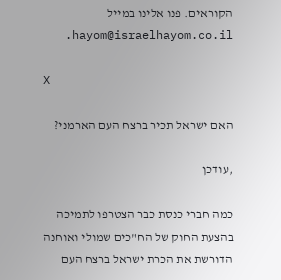הקוראים. פנו אלינו במייל hayom@israelhayom.co.il.

X

האם ישראל תכיר ברצח העם הארמני?

,עודכן

כמה חברי כנסת כבר הצטרפו לתמיכה בהצעת החוק של הח"כים שמולי ואוחנה הדורשת את הכרת ישראל ברצח העם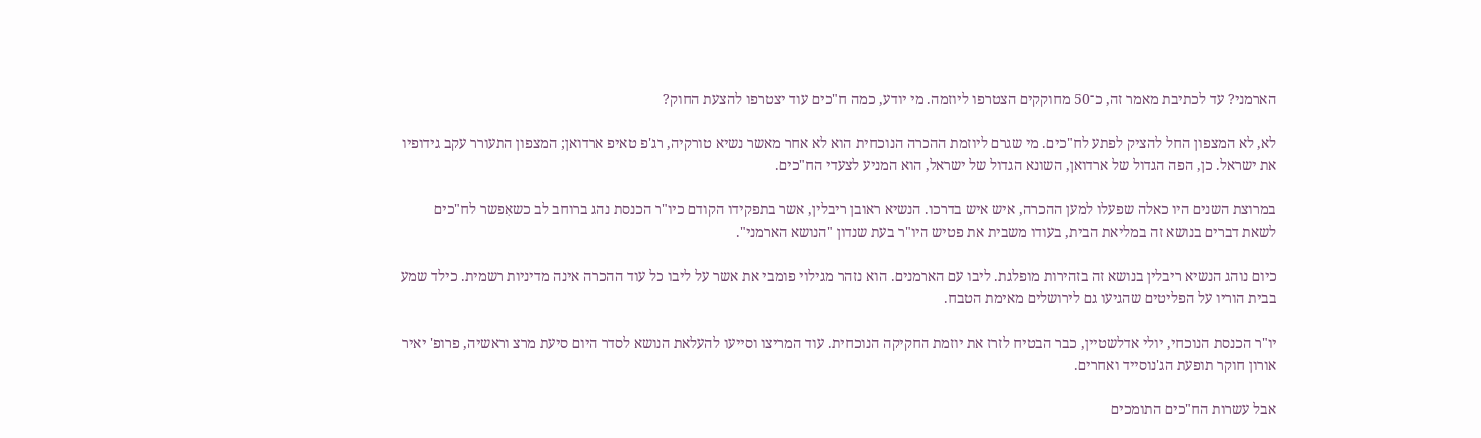הארמני? עד לכתיבת מאמר זה, כ־50 מחוקקים הצטרפו ליוזמה. מי יודע, כמה ח"כים עוד יצטרפו להצעת החוק?

לא, לא המצפון החל להציק לפתע לח"כים. מי שגרם ליוזמת ההכרה הנוכחית הוא לא אחר מאשר נשיא טורקיה, רג'פ טאיפ ארדואן; המצפון התעורר עקב גידופיו את ישראל. כן, הפה הגדול של ארדואן, השונא הגדול של ישראל, הוא המניע לצעדי הח"כים.

במרוצת השנים היו כאלה שפעלו למען ההכרה, איש איש בדרכו. הנשיא ראובן ריבלין, אשר בתפקידו הקודם כיו"ר הכנסת נהג ברוחב לב כשאִפשר לח"כים לשאת דברים בנושא זה במליאת הבית, בעודו משבית את פטיש היו"ר בעת שנדון "הנושא הארמני".

כיום נוהג הנשיא ריבלין בנושא זה בזהירות מופלגת. ליבו עם הארמנים. הוא נזהר מגילוי פומבי את אשר על ליבו כל עוד ההכרה אינה מדיניות רשמית. כילד שמע בבית הוריו על הפליטים שהגיעו גם לירושלים מאימת הטבח.

יו"ר הכנסת הנוכחי, יולי אדלשטיין, כבר הבטיח לזרז את יוזמת החקיקה הנוכחית. עוד המריצו וסייעו להעלאת הנושא לסדר היום סיעת מרצ וראשיה, פרופ' יאיר אורון חוקר תופעת הג'נוסייד ואחרים.

אבל עשרות הח"כים התומכים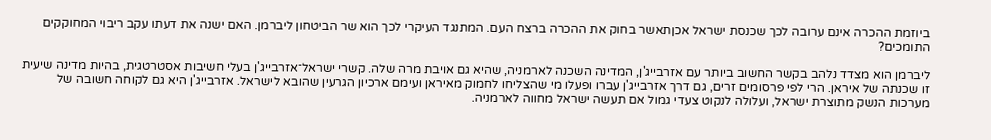ביוזמת ההכרה אינם ערובה לכך שכנסת ישראל אכןתאשר בחוק את ההכרה ברצח העם. המתנגד העיקרי לכך הוא שר הביטחון ליברמן. האם ישנה את דעתו עקב ריבוי המחוקקים התומכים?

ליברמן הוא מצדד נלהב בקשר החשוב ביותר עם אזרבייג'ן, המדינה השכנה לארמניה, שהיא גם אויבת מרה שלה. קשרי ישראל־אזרבייג'ן בעלי חשיבות אסטרטגית, בהיות מדינה שיעית זו שכנתה של איראן. הרי לפי פרסומים זרים, גם דרך אזרבייג'ן עברו ופעלו מי שהצליחו לחמוק מאיראן ועימם ארכיון הגרעין שהובא לישראל. אזרבייג'ן היא גם לקוחה חשובה של מערכות הנשק מתוצרת ישראל, ועלולה לנקוט צעדי גמול אם תעשה ישראל מחווה לארמניה.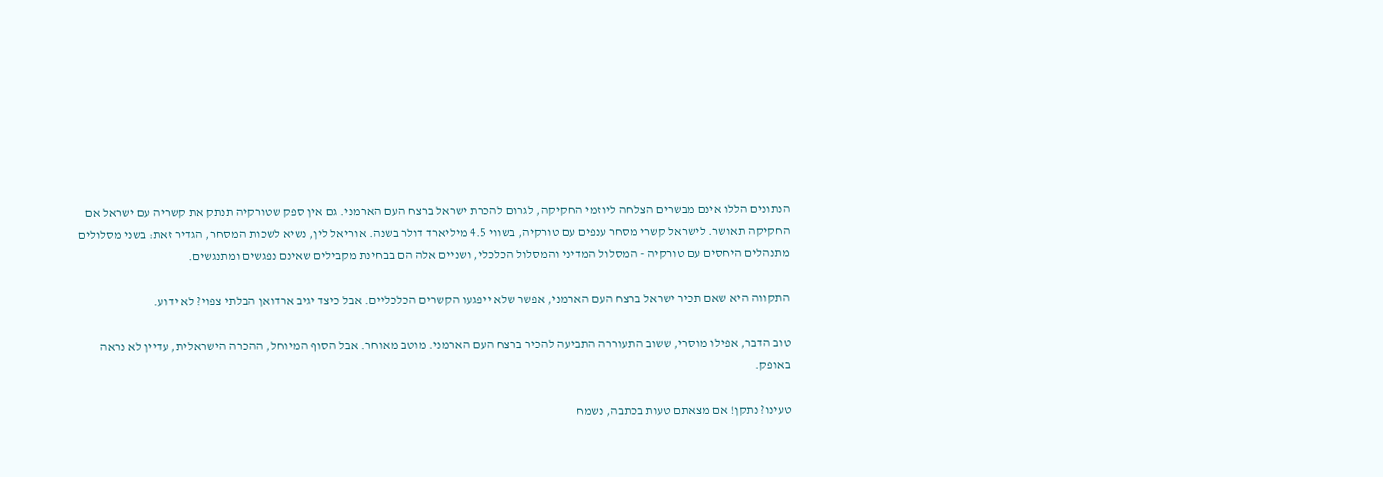הנתונים הללו אינם מבשרים הצלחה ליוזמי החקיקה, לגרום להכרת ישראל ברצח העם הארמני. גם אין ספק שטורקיה תנתק את קשריה עם ישראל אם החקיקה תאושר. לישראל קשרי מסחר ענפים עם טורקיה, בשווי 4.5 מיליארד דולר בשנה. אוריאל לין, נשיא לשכות המסחר, הגדיר זאת: בשני מסלולים מתנהלים היחסים עם טורקיה - המסלול המדיני והמסלול הכלכלי, ושניים אלה הם בבחינת מקבילים שאינם נפגשים ומתנגשים.

התקווה היא שאם תכיר ישראל ברצח העם הארמני, אפשר שלא ייפגעו הקשרים הכלכליים. אבל כיצד יגיב ארדואן הבלתי צפוי? לא ידוע.

טוב הדבר, אפילו מוסרי, ששוב התעוררה התביעה להכיר ברצח העם הארמני. מוטב מאוחר. אבל הסוף המיוחל, ההכרה הישראלית, עדיין לא נראה באופק.

טעינו? נתקן! אם מצאתם טעות בכתבה, נשמח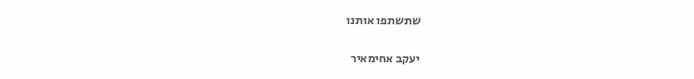שתשתפו אותנו

יעקב אחימאיר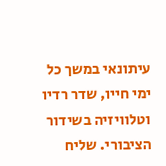עיתונאי במשך כל ימי חייו, שדר רדיו וטלוויזיה בשידור הציבורי. שליח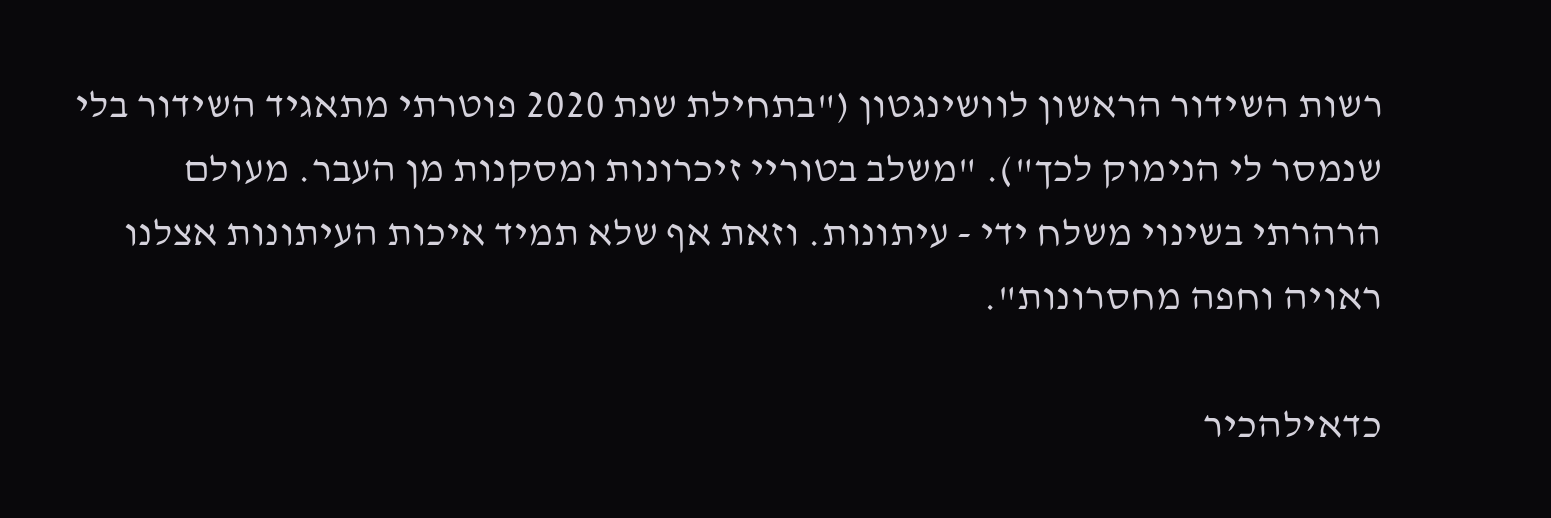רשות השידור הראשון לוושינגטון ("בתחילת שנת 2020 פוטרתי מתאגיד השידור בלי שנמסר לי הנימוק לכך"). "משלב בטוריי זיכרונות ומסקנות מן העבר. מעולם הרהרתי בשינוי משלח ידי - עיתונות. וזאת אף שלא תמיד איכות העיתונות אצלנו ראויה וחפה מחסרונות".

כדאילהכיר